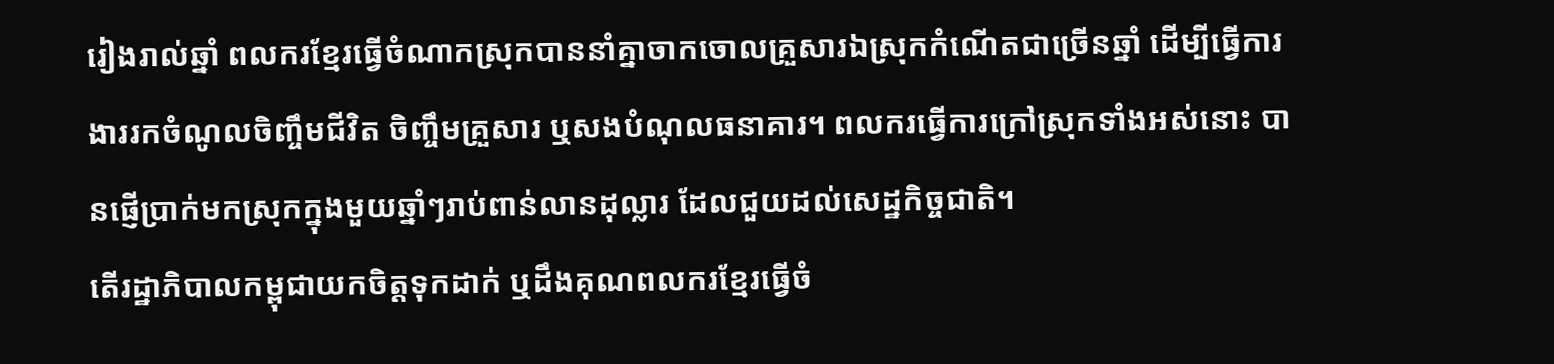រៀងរាល់ឆ្នាំ ពលករខ្មែរធ្វើចំណាកស្រុកបាននាំគ្នាចាកចោលគ្រួសារឯស្រុកកំណើតជាច្រើនឆ្នាំ ដើម្បីធ្វើការងាររកចំណូលចិញ្ចឹមជីវិត ចិញ្ចឹមគ្រួសារ ឬសងបំណុលធនាគារ។ ពលករធ្វើការក្រៅស្រុកទាំងអស់នោះ បានផ្ញើប្រាក់មកស្រុកក្នុងមួយឆ្នាំៗរាប់ពាន់លានដុល្លារ ដែលជួយដល់សេដ្ឋកិច្ចជាតិ។
តើរដ្ឋាភិបាលកម្ពុជាយកចិត្តទុកដាក់ ឬដឹងគុណពលករខ្មែរធ្វើចំ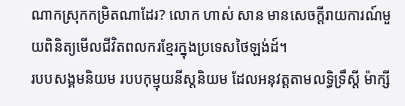ណាកស្រុកកម្រិតណាដែរ? លោក ហាស់ សាន មានសេចក្តីរាយការណ៍មួយពិនិត្យមើលជីវិតពលករខ្មែរក្នុងប្រទេសថៃឡង់ដ៍។
របបសង្គមនិយម របបកុម្មុយនីស្តនិយម ដែលអនុវត្តតាមលទ្ធិទ្រឹស្ដី ម៉ាក្សី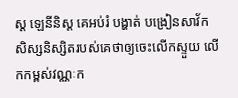ស្ត ឡេនីនិស្ត គេអប់រំ បង្ហាត់ បង្រៀនសាវ័ក សិស្សនិស្សិតរបស់គេថាឲ្យចេះលើកស្ទួយ លើកកម្ពស់វណ្ណៈក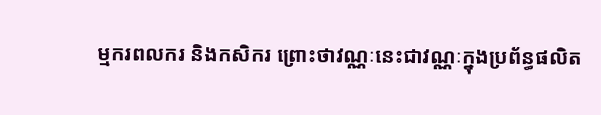ម្មករពលករ និងកសិករ ព្រោះថាវណ្ណៈនេះជាវណ្ណៈក្នុងប្រព័ន្ធផលិត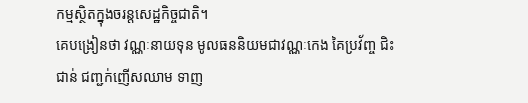កម្មស្ថិតក្នុងចរន្តសេដ្ឋកិច្ចជាតិ។
គេបង្រៀនថា វណ្ណៈនាយទុន មូលធននិយមជាវណ្ណៈកេង គៃប្រវ័ញ្ច ជិះជាន់ ជញ្ជក់ញើសឈាម ទាញ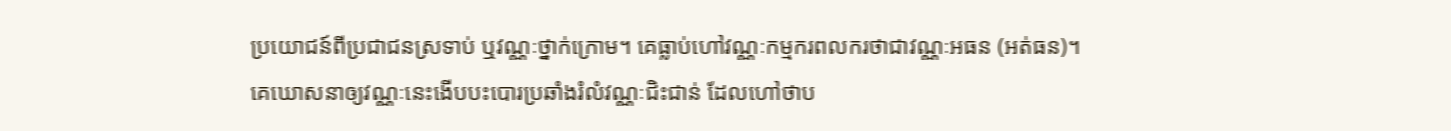ប្រយោជន៍ពីប្រជាជនស្រទាប់ ឬវណ្ណៈថ្នាក់ក្រោម។ គេធ្លាប់ហៅវណ្ណៈកម្មករពលករថាជាវណ្ណៈអធន (អត់ធន)។
គេឃោសនាឲ្យវណ្ណៈនេះងើបបះបោរប្រឆាំងរំលំវណ្ណៈជិះជាន់ ដែលហៅថាប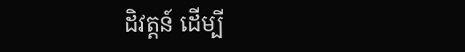ដិវត្តន៍ ដើម្បី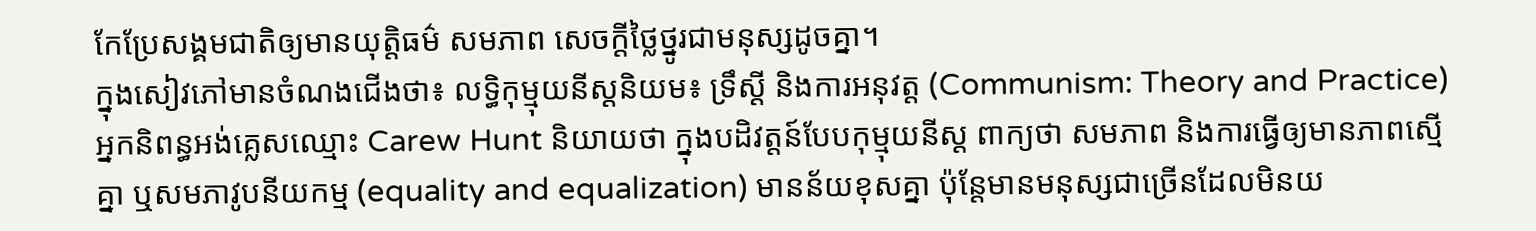កែប្រែសង្គមជាតិឲ្យមានយុត្តិធម៌ សមភាព សេចក្តីថ្លៃថ្នូរជាមនុស្សដូចគ្នា។
ក្នុងសៀវភៅមានចំណងជើងថា៖ លទ្ធិកុម្មុយនីស្តនិយម៖ ទ្រឹស្ដី និងការអនុវត្ត (Communism: Theory and Practice) អ្នកនិពន្ធអង់គ្លេសឈ្មោះ Carew Hunt និយាយថា ក្នុងបដិវត្តន៍បែបកុម្មុយនីស្ត ពាក្យថា សមភាព និងការធ្វើឲ្យមានភាពស្មើគ្នា ឬសមភាវូបនីយកម្ម (equality and equalization) មានន័យខុសគ្នា ប៉ុន្តែមានមនុស្សជាច្រើនដែលមិនយ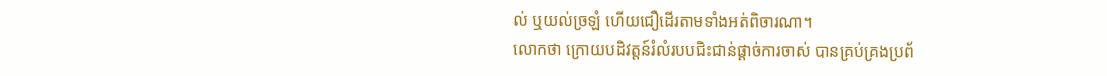ល់ ឬយល់ច្រឡំ ហើយជឿដើរតាមទាំងអត់ពិចារណា។
លោកថា ក្រោយបដិវត្តន៍រំលំរបបជិះជាន់ផ្ដាច់ការចាស់ បានគ្រប់គ្រងប្រព័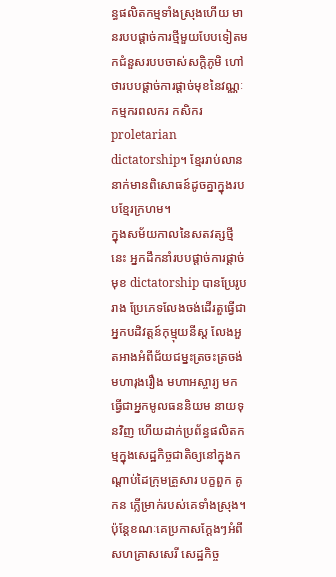ន្ធផលិតកម្មទាំងស្រុងហើយ មានរបបផ្ដាច់ការថ្មីមួយបែបទៀតមកជំនួសរបបចាស់សក្ដិភូមិ ហៅថារបបផ្ដាច់ការផ្ដាច់មុខនៃវណ្ណៈកម្មករពលករ កសិករ proletarian dictatorship។ ខ្មែររាប់លាននាក់មានពិសោធន៍ដូចគ្នាក្នុងរបបខ្មែរក្រហម។
ក្នុងសម័យកាលនៃសតវត្សថ្មីនេះ អ្នកដឹកនាំរបបផ្ដាច់ការផ្ដាច់មុខ dictatorship បានប្រែរូបរាង ប្រែភេទលែងចង់ដើរតួធ្វើជាអ្នកបដិវត្តន៍កុម្មុយនីស្ត លែងអួតអាងអំពីជ័យជម្នះត្រចះត្រចង់មហារុងរឿង មហាអស្ចារ្យ មកធ្វើជាអ្នកមូលធននិយម នាយទុនវិញ ហើយដាក់ប្រព័ន្ធផលិតកម្មក្នុងសេដ្ឋកិច្ចជាតិឲ្យនៅក្នុងកណ្ដាប់ដៃក្រុមគ្រួសារ បក្ខពួក គូកន ក្លើម្រាក់របស់គេទាំងស្រុង។
ប៉ុន្តែខណៈគេប្រកាសក្ដែងៗអំពីសហគ្រាសសេរី សេដ្ឋកិច្ច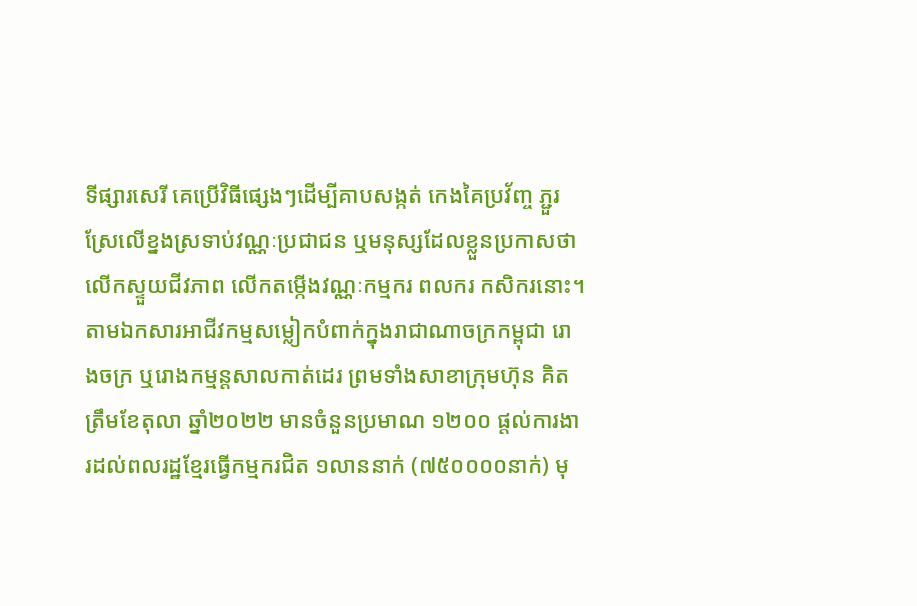ទីផ្សារសេរី គេប្រើវិធីផ្សេងៗដើម្បីគាបសង្កត់ កេងគៃប្រវ័ញ្ច ភ្ជួរស្រែលើខ្នងស្រទាប់វណ្ណៈប្រជាជន ឬមនុស្សដែលខ្លួនប្រកាសថា លើកស្ទួយជីវភាព លើកតម្កើងវណ្ណៈកម្មករ ពលករ កសិករនោះ។
តាមឯកសារអាជីវកម្មសម្លៀកបំពាក់ក្នុងរាជាណាចក្រកម្ពុជា រោងចក្រ ឬរោងកម្មន្តសាលកាត់ដេរ ព្រមទាំងសាខាក្រុមហ៊ុន គិតត្រឹមខែតុលា ឆ្នាំ២០២២ មានចំនួនប្រមាណ ១២០០ ផ្តល់ការងារដល់ពលរដ្ឋខ្មែរធ្វើកម្មករជិត ១លាននាក់ (៧៥០០០០នាក់) មុ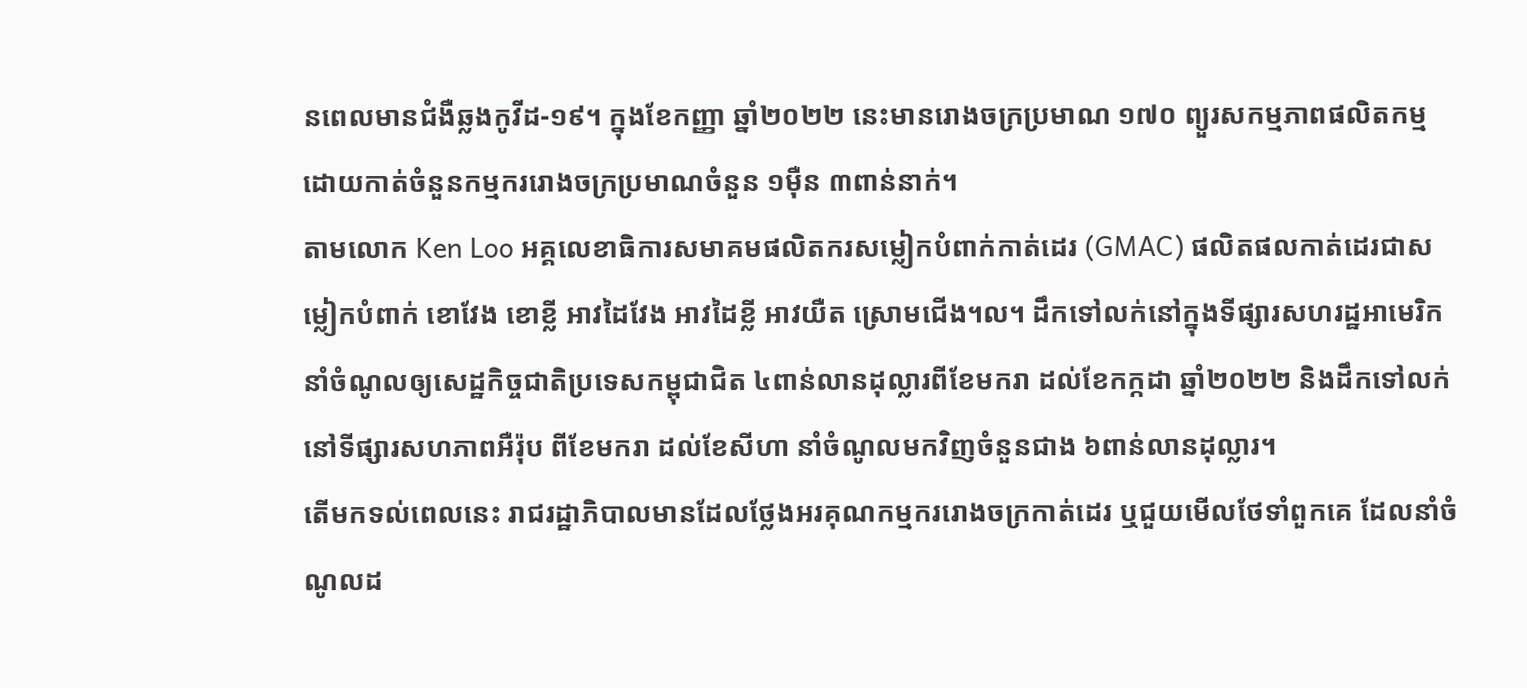នពេលមានជំងឺឆ្លងកូវីដ-១៩។ ក្នុងខែកញ្ញា ឆ្នាំ២០២២ នេះមានរោងចក្រប្រមាណ ១៧០ ព្យួរសកម្មភាពផលិតកម្ម ដោយកាត់ចំនួនកម្មកររោងចក្រប្រមាណចំនួន ១ម៉ឺន ៣ពាន់នាក់។
តាមលោក Ken Loo អគ្គលេខាធិការសមាគមផលិតករសម្លៀកបំពាក់កាត់ដេរ (GMAC) ផលិតផលកាត់ដេរជាសម្លៀកបំពាក់ ខោវែង ខោខ្លី អាវដៃវែង អាវដៃខ្លី អាវយឺត ស្រោមជើង។ល។ ដឹកទៅលក់នៅក្នុងទីផ្សារសហរដ្ឋអាមេរិក នាំចំណូលឲ្យសេដ្ឋកិច្ចជាតិប្រទេសកម្ពុជាជិត ៤ពាន់លានដុល្លារពីខែមករា ដល់ខែកក្កដា ឆ្នាំ២០២២ និងដឹកទៅលក់នៅទីផ្សារសហភាពអឺរ៉ុប ពីខែមករា ដល់ខែសីហា នាំចំណូលមកវិញចំនួនជាង ៦ពាន់លានដុល្លារ។
តើមកទល់ពេលនេះ រាជរដ្ឋាភិបាលមានដែលថ្លែងអរគុណកម្មកររោងចក្រកាត់ដេរ ឬជួយមើលថែទាំពួកគេ ដែលនាំចំណូលដ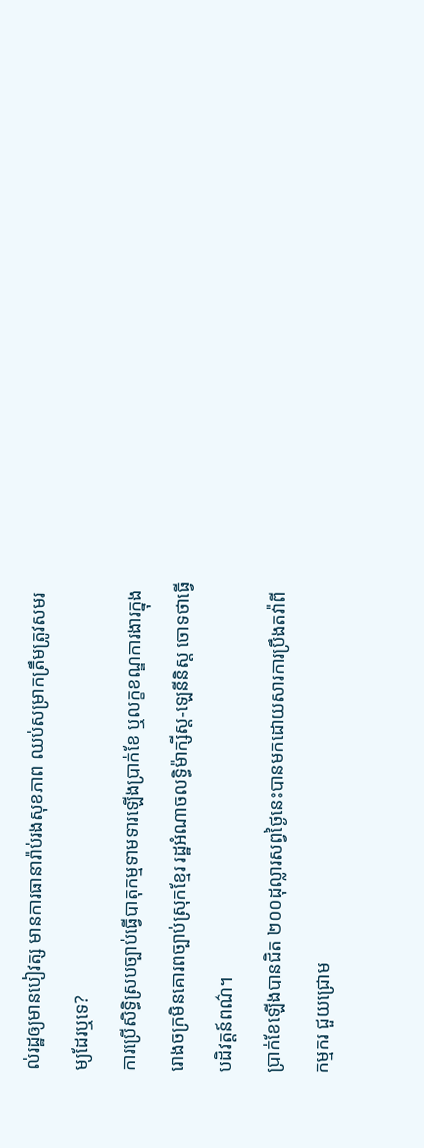ល់រដ្ឋឲ្យមានបៀវត្ស មានការធានារ៉ាប់រងសុខភាព ឈប់សម្រាកត្រឹមត្រូវសមរម្យដែរឬទេ?
ការប្រើសិទ្ធិស្របច្បាប់ធ្វើបាតុកម្មទាមទារឡើងប្រាក់ខែ ឬលក្ខខណ្ឌការងារក្នុងរោងចក្រមិនគោរពច្បាប់ស្រុកខ្មែរ រដ្ឋអំណាចលទ្ធិម៉ាក្សីស្ត-ឡេនីនិស្ត ចោទថាធ្វើបដិវត្តន៍ពណ៌។
ប្រាក់ខែឡើងបានជិត ២០០ដុល្លារសព្វថ្ងៃនេះបានមកដោយសារការប្រឹងតវ៉ាពីកម្មករ ជួយជ្រោម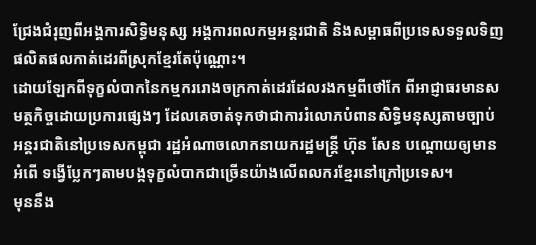ជ្រែងជំរុញពីអង្គការសិទ្ធិមនុស្ស អង្គការពលកម្មអន្តរជាតិ និងសម្ពាធពីប្រទេសទទួលទិញផលិតផលកាត់ដេរពីស្រុកខ្មែរតែប៉ុណ្ណោះ។
ដោយឡែកពីទុក្ខលំបាកនៃកម្មកររោងចក្រកាត់ដេរដែលរងកម្មពីថៅកែ ពីអាជ្ញាធរមានសមត្ថកិច្ចដោយប្រការផ្សេងៗ ដែលគេចាត់ទុកថាជាការរំលោភបំពានសិទ្ធិមនុស្សតាមច្បាប់អន្តរជាតិនៅប្រទេសកម្ពុជា រដ្ឋអំណាចលោកនាយករដ្ឋមន្ត្រី ហ៊ុន សែន បណ្តោយឲ្យមានអំពើ ទង្វើប្លែកៗតាមបង្កទុក្ខលំបាកជាច្រើនយ៉ាងលើពលករខ្មែរនៅក្រៅប្រទេស។
មុននឹង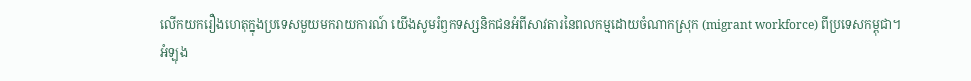លើកយករឿងហេតុក្នុងប្រទេសមួយមករាយការណ៍ យើងសូមរំឭកទស្សនិកជនអំពីសាវតារនៃពលកម្មដោយចំណាកស្រុក (migrant workforce) ពីប្រទេសកម្ពុជា។
អំឡុង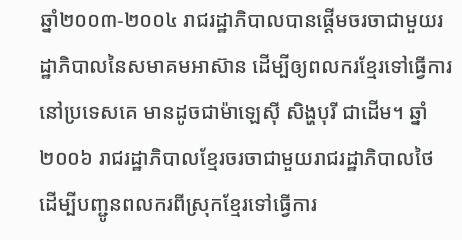ឆ្នាំ២០០៣-២០០៤ រាជរដ្ឋាភិបាលបានផ្តើមចរចាជាមួយរដ្ឋាភិបាលនៃសមាគមអាស៊ាន ដើម្បីឲ្យពលករខ្មែរទៅធ្វើការនៅប្រទេសគេ មានដូចជាម៉ាឡេស៊ី សិង្ហបុរី ជាដើម។ ឆ្នាំ២០០៦ រាជរដ្ឋាភិបាលខ្មែរចរចាជាមួយរាជរដ្ឋាភិបាលថៃ ដើម្បីបញ្ជូនពលករពីស្រុកខ្មែរទៅធ្វើការ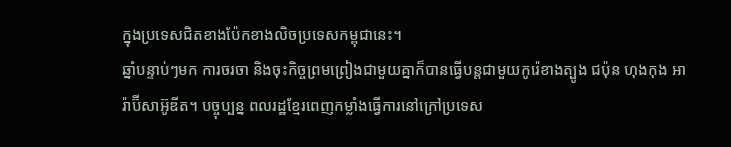ក្នុងប្រទេសជិតខាងប៉ែកខាងលិចប្រទេសកម្ពុជានេះ។
ឆ្នាំបន្ទាប់ៗមក ការចរចា និងចុះកិច្ចព្រមព្រៀងជាមួយគ្នាក៏បានធ្វើបន្តជាមួយកូរ៉េខាងត្បូង ជប៉ុន ហុងកុង អារ៉ាប៊ីសាអ៊ូឌីត។ បច្ចុប្បន្ន ពលរដ្ឋខ្មែរពេញកម្លាំងធ្វើការនៅក្រៅប្រទេស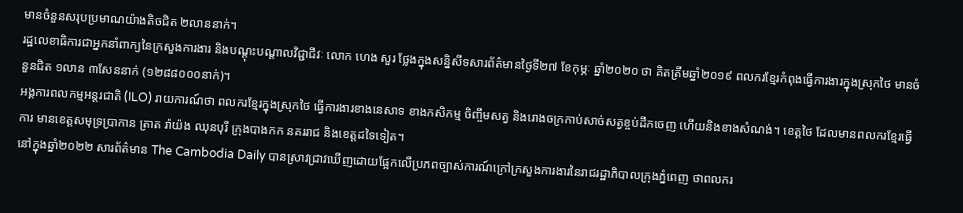មានចំនួនសរុបប្រមាណយ៉ាងតិចជិត ២លាននាក់។
រដ្ឋលេខាធិការជាអ្នកនាំពាក្យនៃក្រសួងការងារ និងបណ្តុះបណ្តាលវិជ្ជាជីវៈ លោក ហេង សួរ ថ្លែងក្នុងសន្និសីទសារព័ត៌មានថ្ងៃទី២៧ ខែកុម្ភៈ ឆ្នាំ២០២០ ថា គិតត្រឹមឆ្នាំ២០១៩ ពលករខ្មែរកំពុងធ្វើការងារក្នុងស្រុកថៃ មានចំនួនជិត ១លាន ៣សែននាក់ (១២៨៨០០០នាក់)។
អង្គការពលកម្មអន្តរជាតិ (ILO) រាយការណ៍ថា ពលករខ្មែរក្នុងស្រុកថៃ ធ្វើការងារខាងនេសាទ ខាងកសិកម្ម ចិញ្ចឹមសត្វ និងរោងចក្រកាប់សាច់សត្វខ្ចប់ដឹកចេញ ហើយនិងខាងសំណង់។ ខេត្តថៃ ដែលមានពលករខ្មែរធ្វើការ មានខេត្តសមុទ្រប្រាកាន ត្រាត រ៉ាយ៉ង ឈុនបុរី ក្រុងបាងកក នគររាជ និងខេត្តដទៃទៀត។
នៅក្នុងឆ្នាំ២០២២ សារព័ត៌មាន The Cambodia Daily បានស្រាវជ្រាវឃើញដោយផ្អែកលើប្រភពច្បាស់ការណ៍ក្រៅក្រសួងការងារនៃរាជរដ្ឋាភិបាលក្រុងភ្នំពេញ ថាពលករ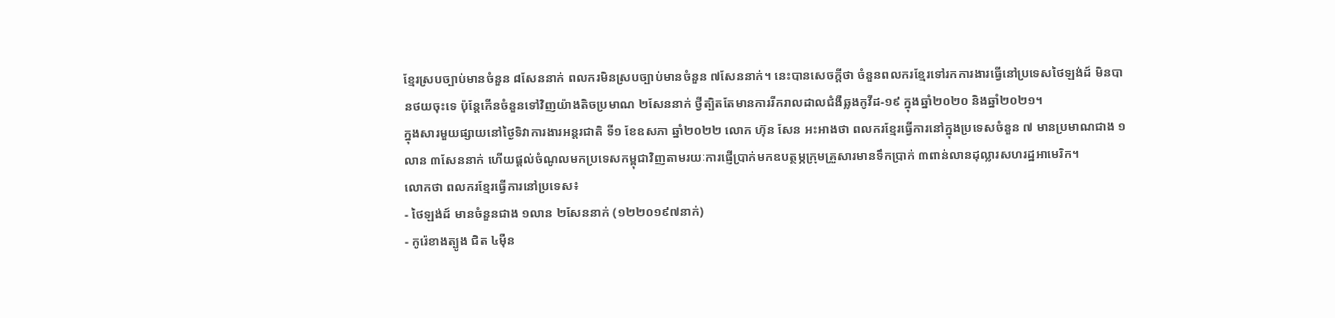ខ្មែរស្របច្បាប់មានចំនួន ៨សែននាក់ ពលករមិនស្របច្បាប់មានចំនួន ៧សែននាក់។ នេះបានសេចក្តីថា ចំនួនពលករខ្មែរទៅរកការងារធ្វើនៅប្រទេសថៃឡង់ដ៍ មិនបានថយចុះទេ ប៉ុន្តែកើនចំនួនទៅវិញយ៉ាងតិចប្រមាណ ២សែននាក់ ថ្វីត្បិតតែមានការរីករាលដាលជំងឺឆ្លងកូវីដ-១៩ ក្នុងឆ្នាំ២០២០ និងឆ្នាំ២០២១។
ក្នុងសារមួយផ្សាយនៅថ្ងៃទិវាការងារអន្តរជាតិ ទី១ ខែឧសភា ឆ្នាំ២០២២ លោក ហ៊ុន សែន អះអាងថា ពលករខ្មែរធ្វើការនៅក្នុងប្រទេសចំនួន ៧ មានប្រមាណជាង ១លាន ៣សែននាក់ ហើយផ្តល់ចំណូលមកប្រទេសកម្ពុជាវិញតាមរយៈការផ្ញើប្រាក់មកឧបត្ថម្ភក្រុមគ្រួសារមានទឹកប្រាក់ ៣ពាន់លានដុល្លារសហរដ្ឋអាមេរិក។
លោកថា ពលករខ្មែរធ្វើការនៅប្រទេស៖
- ថៃឡង់ដ៍ មានចំនួនជាង ១លាន ២សែននាក់ (១២២០១៩៧នាក់)
- កូរ៉េខាងត្បូង ជិត ៤ម៉ឺន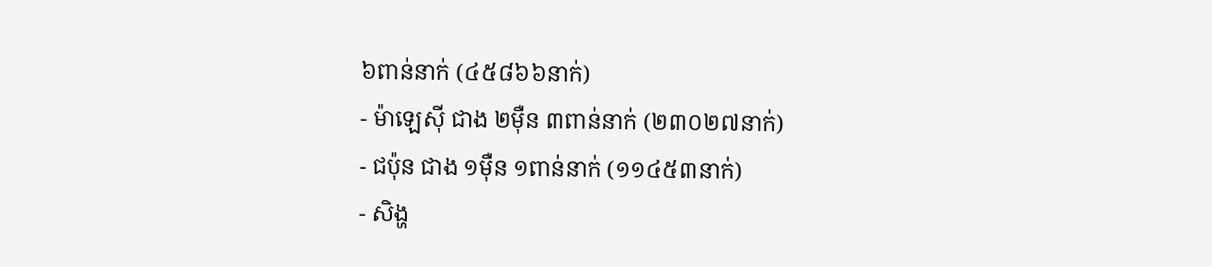៦ពាន់នាក់ (៤៥៨៦៦នាក់)
- ម៉ាឡេស៊ី ជាង ២ម៉ឺន ៣ពាន់នាក់ (២៣០២៧នាក់)
- ជប៉ុន ជាង ១ម៉ឺន ១ពាន់នាក់ (១១៤៥៣នាក់)
- សិង្ហ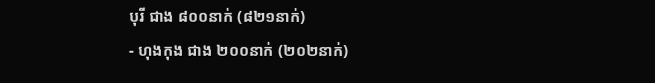បុរី ជាង ៨០០នាក់ (៨២១នាក់)
- ហុងកុង ជាង ២០០នាក់ (២០២នាក់)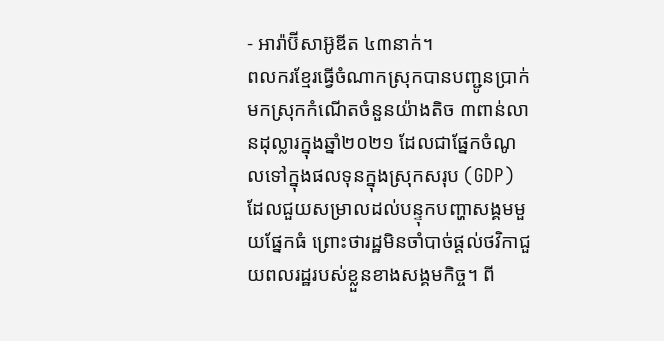- អារ៉ាប៊ីសាអ៊ូឌីត ៤៣នាក់។
ពលករខ្មែរធ្វើចំណាកស្រុកបានបញ្ជូនប្រាក់មកស្រុកកំណើតចំនួនយ៉ាងតិច ៣ពាន់លានដុល្លារក្នុងឆ្នាំ២០២១ ដែលជាផ្នែកចំណូលទៅក្នុងផលទុនក្នុងស្រុកសរុប (GDP) ដែលជួយសម្រាលដល់បន្ទុកបញ្ហាសង្គមមួយផ្នែកធំ ព្រោះថារដ្ឋមិនចាំបាច់ផ្តល់ថវិកាជួយពលរដ្ឋរបស់ខ្លួនខាងសង្គមកិច្ច។ ពី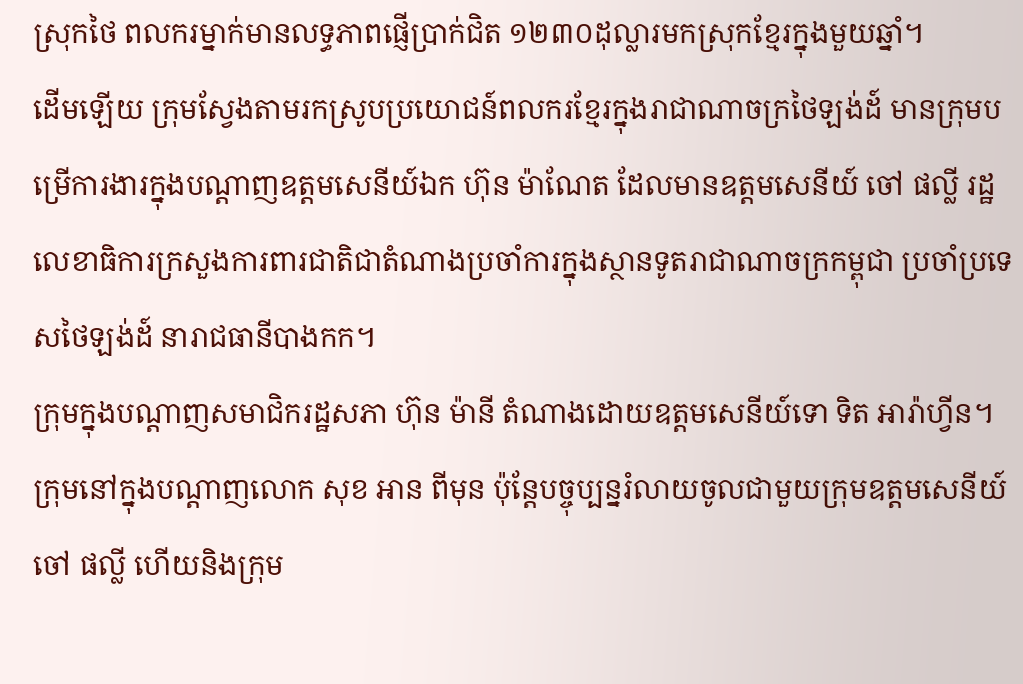ស្រុកថៃ ពលករម្នាក់មានលទ្ធភាពផ្ញើប្រាក់ជិត ១២៣០ដុល្លារមកស្រុកខ្មែរក្នុងមួយឆ្នាំ។
ដើមឡើយ ក្រុមស្វែងតាមរកស្រូបប្រយោជន៍ពលករខ្មែរក្នុងរាជាណាចក្រថៃឡង់ដ៍ មានក្រុមបម្រើការងារក្នុងបណ្ដាញឧត្តមសេនីយ៍ឯក ហ៊ុន ម៉ាណែត ដែលមានឧត្តមសេនីយ៍ ចៅ ផល្លី រដ្ឋលេខាធិការក្រសួងការពារជាតិជាតំណាងប្រចាំការក្នុងស្ថានទូតរាជាណាចក្រកម្ពុជា ប្រចាំប្រទេសថៃឡង់ដ៍ នារាជធានីបាងកក។
ក្រុមក្នុងបណ្ដាញសមាជិករដ្ឋសភា ហ៊ុន ម៉ានី តំណាងដោយឧត្តមសេនីយ៍ទោ ទិត អារ៉ាហ្វីន។ ក្រុមនៅក្នុងបណ្ដាញលោក សុខ អាន ពីមុន ប៉ុន្តែបច្ចុប្បន្នរំលាយចូលជាមួយក្រុមឧត្តមសេនីយ៍ ចៅ ផល្លី ហើយនិងក្រុម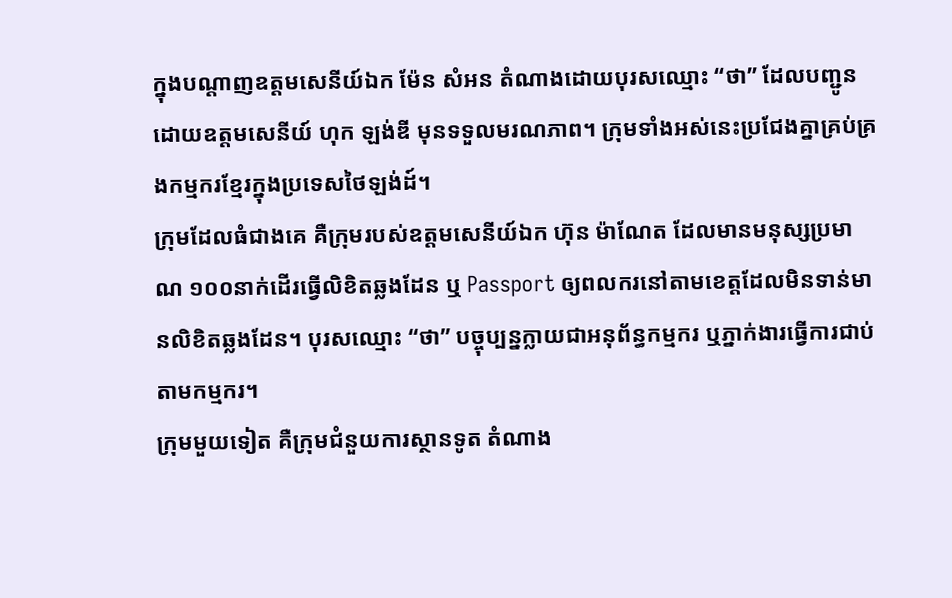ក្នុងបណ្ដាញឧត្តមសេនីយ៍ឯក ម៉ែន សំអន តំណាងដោយបុរសឈ្មោះ “ថា” ដែលបញ្ជូនដោយឧត្តមសេនីយ៍ ហុក ឡង់ឌី មុនទទួលមរណភាព។ ក្រុមទាំងអស់នេះប្រជែងគ្នាគ្រប់គ្រងកម្មករខ្មែរក្នុងប្រទេសថៃឡង់ដ៍។
ក្រុមដែលធំជាងគេ គឺក្រុមរបស់ឧត្តមសេនីយ៍ឯក ហ៊ុន ម៉ាណែត ដែលមានមនុស្សប្រមាណ ១០០នាក់ដើរធ្វើលិខិតឆ្លងដែន ឬ Passport ឲ្យពលករនៅតាមខេត្តដែលមិនទាន់មានលិខិតឆ្លងដែន។ បុរសឈ្មោះ “ថា” បច្ចុប្បន្នក្លាយជាអនុព័ន្ធកម្មករ ឬភ្នាក់ងារធ្វើការជាប់តាមកម្មករ។
ក្រុមមួយទៀត គឺក្រុមជំនួយការស្ថានទូត តំណាង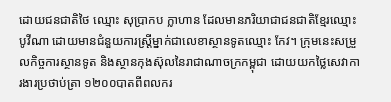ដោយជនជាតិថៃ ឈ្មោះ សុប្រាកប ក្លាហាន ដែលមានភរិយាជាជនជាតិខ្មែរឈ្មោះ បូវីណា ដោយមានជំនួយការស្ត្រីម្នាក់ជាលេខាស្ថានទូតឈ្មោះ កែវ។ ក្រុមនេះសម្រួលកិច្ចការស្ថានទូត និងស្ថានកុងស៊ុលនៃរាជាណាចក្រកម្ពុជា ដោយយកថ្លៃសេវាការងារប្រថាប់ត្រា ១២០០បាតពីពលករ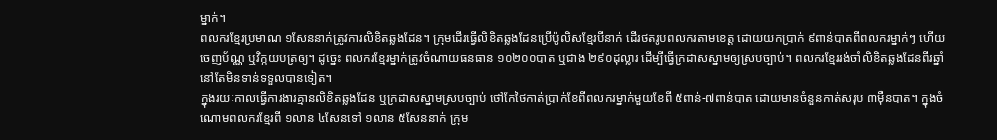ម្នាក់។
ពលករខ្មែរប្រមាណ ១សែននាក់ត្រូវការលិខិតឆ្លងដែន។ ក្រុមដើរធ្វើលិខិតឆ្លងដែនប្រើប៉ូលិសខ្មែរបីនាក់ ដើរថតរូបពលករតាមខេត្ត ដោយយកប្រាក់ ៩ពាន់បាតពីពលករម្នាក់ៗ ហើយចេញប័ណ្ណ ឬវិក្កយបត្រឲ្យ។ ដូច្នេះ ពលករខ្មែរម្នាក់ត្រូវចំណាយធនធាន ១០២០០បាត ឬជាង ២៩០ដុល្លារ ដើម្បីធ្វើក្រដាសស្នាមឲ្យស្របច្បាប់។ ពលករខ្មែររង់ចាំលិខិតឆ្លងដែនពីរឆ្នាំ នៅតែមិនទាន់ទទួលបានទៀត។
ក្នុងរយៈកាលធ្វើការងារគ្មានលិខិតឆ្លងដែន ឬក្រដាសស្នាមស្របច្បាប់ ថៅកែថៃកាត់ប្រាក់ខែពីពលករម្នាក់មួយខែពី ៥ពាន់-៧ពាន់បាត ដោយមានចំនួនកាត់សរុប ៣ម៉ឺនបាត។ ក្នុងចំណោមពលករខ្មែរពី ១លាន ៤សែនទៅ ១លាន ៥សែននាក់ ក្រុម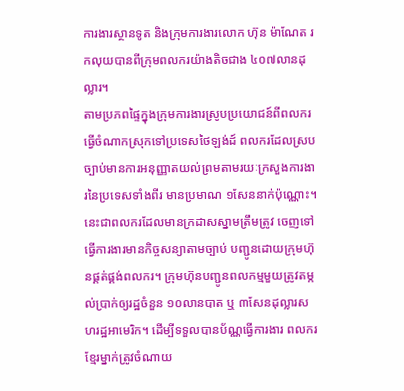ការងារស្ថានទូត និងក្រុមការងារលោក ហ៊ុន ម៉ាណែត រកលុយបានពីក្រុមពលករយ៉ាងតិចជាង ៤០៧លានដុល្លារ។
តាមប្រភពផ្ទៃក្នុងក្រុមការងារស្រូបប្រយោជន៍ពីពលករធ្វើចំណាកស្រុកទៅប្រទេសថៃឡង់ដ៍ ពលករដែលស្របច្បាប់មានការអនុញ្ញាតយល់ព្រមតាមរយៈក្រសួងការងារនៃប្រទេសទាំងពីរ មានប្រមាណ ១សែននាក់ប៉ុណ្ណោះ។
នេះជាពលករដែលមានក្រដាសស្នាមត្រឹមត្រូវ ចេញទៅធ្វើការងារមានកិច្ចសន្យាតាមច្បាប់ បញ្ជូនដោយក្រុមហ៊ុនផ្គត់ផ្គង់ពលករ។ ក្រុមហ៊ុនបញ្ជូនពលកម្មមួយត្រូវតម្កល់ប្រាក់ឲ្យរដ្ឋចំនួន ១០លានបាត ឬ ៣សែនដុល្លារសហរដ្ឋអាមេរិក។ ដើម្បីទទួលបានប័ណ្ណធ្វើការងារ ពលករខ្មែរម្នាក់ត្រូវចំណាយ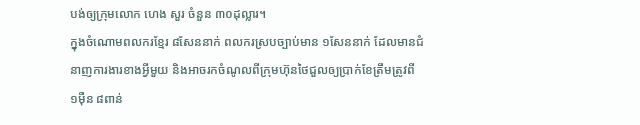បង់ឲ្យក្រុមលោក ហេង សួរ ចំនួន ៣០ដុល្លារ។
ក្នុងចំណោមពលករខ្មែរ ៨សែននាក់ ពលករស្របច្បាប់មាន ១សែននាក់ ដែលមានជំនាញការងារខាងអ្វីមួយ និងអាចរកចំណូលពីក្រុមហ៊ុនថៃជួលឲ្យប្រាក់ខែត្រឹមត្រូវពី ១ម៉ឺន ៨ពាន់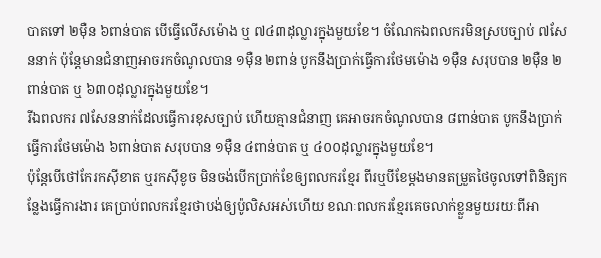បាតទៅ ២ម៉ឺន ៦ពាន់បាត បើធ្វើលើសម៉ោង ឬ ៧៤៣ដុល្លារក្នុងមួយខែ។ ចំណែកឯពលករមិនស្របច្បាប់ ៧សែននាក់ ប៉ុន្តែមានជំនាញអាចរកចំណូលបាន ១ម៉ឺន ២ពាន់ បូកនឹងប្រាក់ធ្វើការថែមម៉ោង ១ម៉ឺន សរុបបាន ២ម៉ឺន ២ពាន់បាត ឬ ៦៣០ដុល្លារក្នុងមួយខែ។
រីឯពលករ ៧សែននាក់ដែលធ្វើការខុសច្បាប់ ហើយគ្មានជំនាញ គេអាចរកចំណូលបាន ៨ពាន់បាត បូកនឹងប្រាក់ធ្វើការថែមម៉ោង ៦ពាន់បាត សរុបបាន ១ម៉ឺន ៤ពាន់បាត ឬ ៤០០ដុល្លារក្នុងមួយខែ។
ប៉ុន្តែបើថៅកែរកស៊ីខាត ឬរកស៊ីខូច មិនចង់បើកប្រាក់ខែឲ្យពលករខ្មែរ ពីរឬបីខែម្តងមានតម្រួតថៃចូលទៅពិនិត្យកន្លែងធ្វើការងារ គេប្រាប់ពលករខ្មែរថាបង់ឲ្យប៉ូលិសអស់ហើយ ខណៈពលករខ្មែរគេចលាក់ខ្លួនមួយរយៈពីអា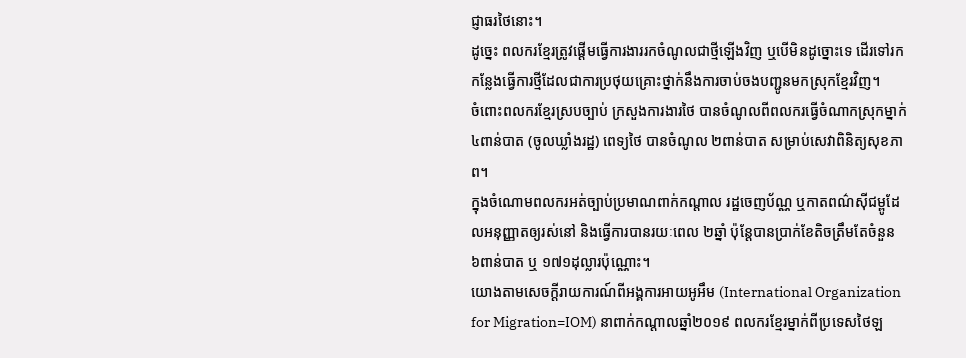ជ្ញាធរថៃនោះ។
ដូច្នេះ ពលករខ្មែរត្រូវផ្តើមធ្វើការងាររកចំណូលជាថ្មីឡើងវិញ ឬបើមិនដូច្នោះទេ ដើរទៅរកកន្លែងធ្វើការថ្មីដែលជាការប្រថុយគ្រោះថ្នាក់នឹងការចាប់ចងបញ្ជូនមកស្រុកខ្មែរវិញ។
ចំពោះពលករខ្មែរស្របច្បាប់ ក្រសួងការងារថៃ បានចំណូលពីពលករធ្វើចំណាកស្រុកម្នាក់ ៤ពាន់បាត (ចូលឃ្លាំងរដ្ឋ) ពេទ្យថៃ បានចំណូល ២ពាន់បាត សម្រាប់សេវាពិនិត្យសុខភាព។
ក្នុងចំណោមពលករអត់ច្បាប់ប្រមាណពាក់កណ្តាល រដ្ឋចេញប័ណ្ណ ឬកាតពណ៌ស៊ីជម្ពូដែលអនុញ្ញាតឲ្យរស់នៅ និងធ្វើការបានរយៈពេល ២ឆ្នាំ ប៉ុន្តែបានប្រាក់ខែតិចត្រឹមតែចំនួន ៦ពាន់បាត ឬ ១៧១ដុល្លារប៉ុណ្ណោះ។
យោងតាមសេចក្តីរាយការណ៍ពីអង្គការអាយអូអឹម (International Organization for Migration=IOM) នាពាក់កណ្តាលឆ្នាំ២០១៩ ពលករខ្មែរម្នាក់ពីប្រទេសថៃឡ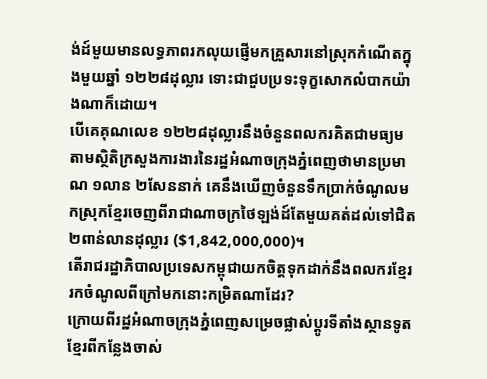ង់ដ៍មួយមានលទ្ធភាពរកលុយផ្ញើមកគ្រួសារនៅស្រុកកំណើតក្នុងមួយឆ្នាំ ១២២៨ដុល្លារ ទោះជាជួបប្រទះទុក្ខសោកលំបាកយ៉ាងណាក៏ដោយ។
បើគេគុណលេខ ១២២៨ដុល្លារនឹងចំនួនពលករគិតជាមធ្យមតាមស្ថិតិក្រសួងការងារនៃរដ្ឋអំណាចក្រុងភ្នំពេញថាមានប្រមាណ ១លាន ២សែននាក់ គេនឹងឃើញចំនួនទឹកប្រាក់ចំណូលមកស្រុកខ្មែរចេញពីរាជាណាចក្រថៃឡង់ដ៍តែមួយគត់ដល់ទៅជិត ២ពាន់លានដុល្លារ ($1,842,000,000)។
តើរាជរដ្ឋាភិបាលប្រទេសកម្ពុជាយកចិត្តទុកដាក់នឹងពលករខ្មែររកចំណូលពីក្រៅមកនោះកម្រិតណាដែរ?
ក្រោយពីរដ្ឋអំណាចក្រុងភ្នំពេញសម្រេចផ្លាស់ប្ដូរទីតាំងស្ថានទូតខ្មែរពីកន្លែងចាស់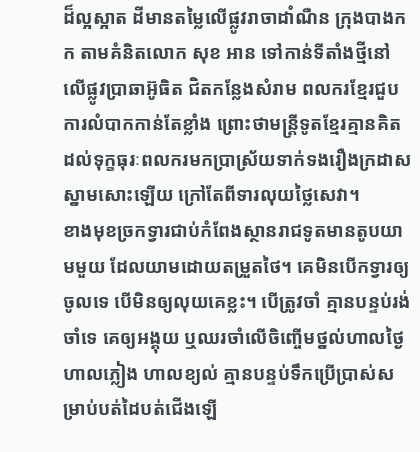ដ៏ល្អស្អាត ដីមានតម្លៃលើផ្លូវរាចាដាំណឺន ក្រុងបាងកក តាមគំនិតលោក សុខ អាន ទៅកាន់ទីតាំងថ្មីនៅលើផ្លូវប្រាឆាអ៊ូធិត ជិតកន្លែងសំរាម ពលករខ្មែរជួបការលំបាកកាន់តែខ្លាំង ព្រោះថាមន្ត្រីទូតខ្មែរគ្មានគិតដល់ទុក្ខធុរៈពលករមកប្រាស្រ័យទាក់ទងរឿងក្រដាសស្នាមសោះឡើយ ក្រៅតែពីទារលុយថ្លៃសេវា។
ខាងមុខច្រកទ្វារជាប់កំពែងស្ថានរាជទូតមានតូបយាមមួយ ដែលយាមដោយតម្រួតថៃ។ គេមិនបើកទ្វារឲ្យចូលទេ បើមិនឲ្យលុយគេខ្លះ។ បើត្រូវចាំ គ្មានបន្ទប់រង់ចាំទេ គេឲ្យអង្គុយ ឬឈរចាំលើចិញ្ចើមថ្នល់ហាលថ្ងៃ ហាលភ្លៀង ហាលខ្យល់ គ្មានបន្ទប់ទឹកប្រើប្រាស់សម្រាប់បត់ដៃបត់ជើងឡើ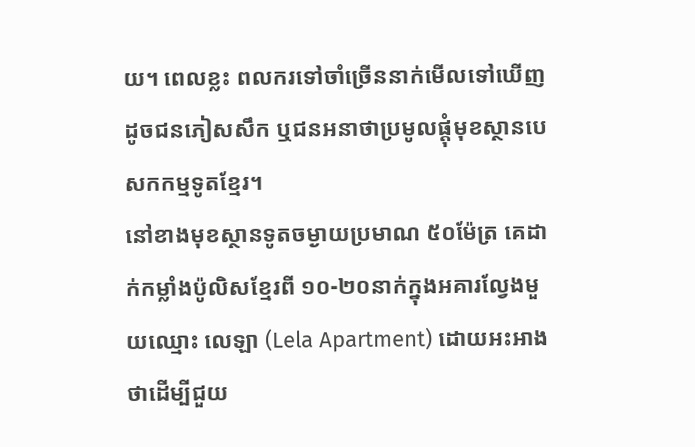យ។ ពេលខ្លះ ពលករទៅចាំច្រើននាក់មើលទៅឃើញដូចជនភៀសសឹក ឬជនអនាថាប្រមូលផ្ដុំមុខស្ថានបេសកកម្មទូតខ្មែរ។
នៅខាងមុខស្ថានទូតចម្ងាយប្រមាណ ៥០ម៉ែត្រ គេដាក់កម្លាំងប៉ូលិសខ្មែរពី ១០-២០នាក់ក្នុងអគារល្វែងមួយឈ្មោះ លេឡា (Lela Apartment) ដោយអះអាងថាដើម្បីជួយ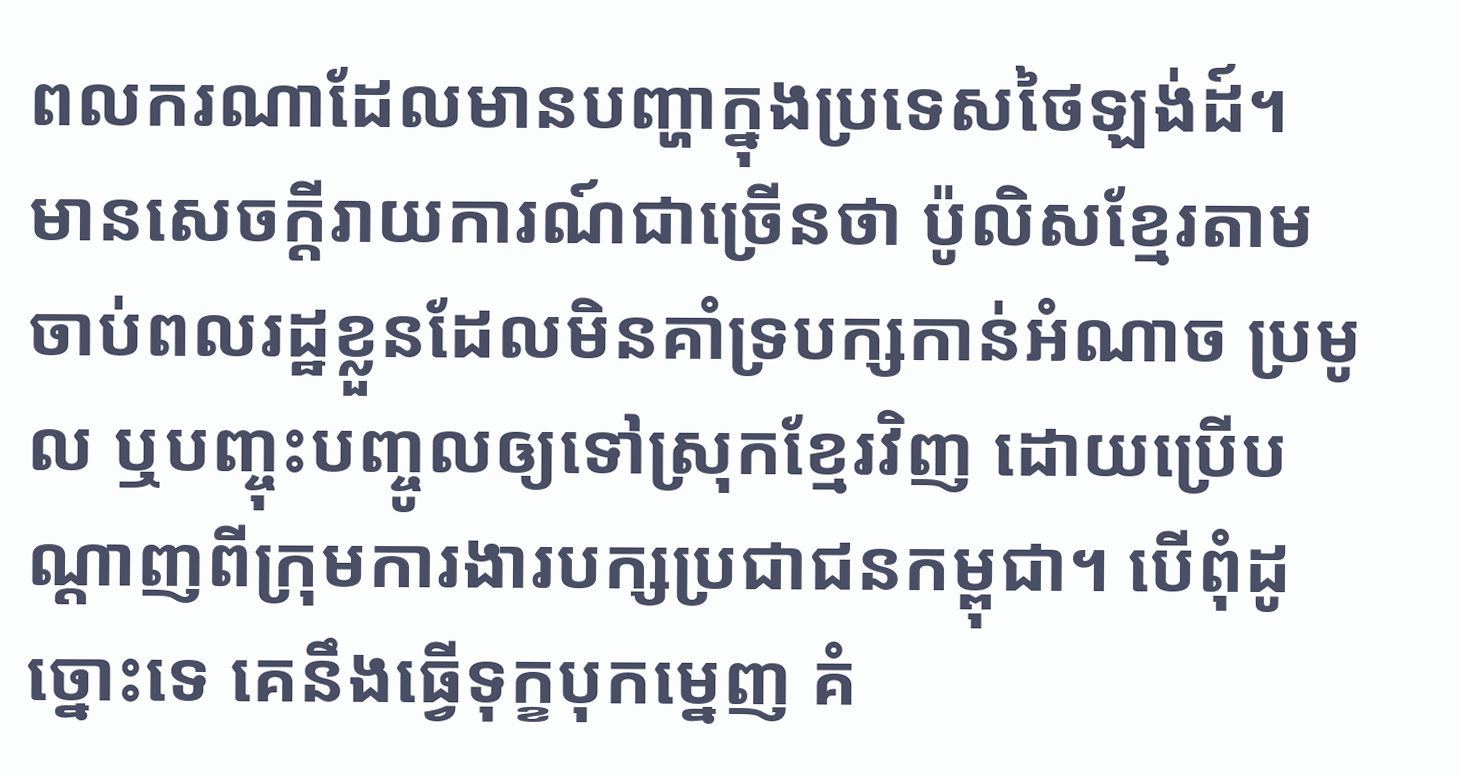ពលករណាដែលមានបញ្ហាក្នុងប្រទេសថៃឡង់ដ៍។
មានសេចក្តីរាយការណ៍ជាច្រើនថា ប៉ូលិសខ្មែរតាមចាប់ពលរដ្ឋខ្លួនដែលមិនគាំទ្របក្សកាន់អំណាច ប្រមូល ឬបញ្ចុះបញ្ចូលឲ្យទៅស្រុកខ្មែរវិញ ដោយប្រើបណ្ដាញពីក្រុមការងារបក្សប្រជាជនកម្ពុជា។ បើពុំដូច្នោះទេ គេនឹងធ្វើទុក្ខបុកម្នេញ គំ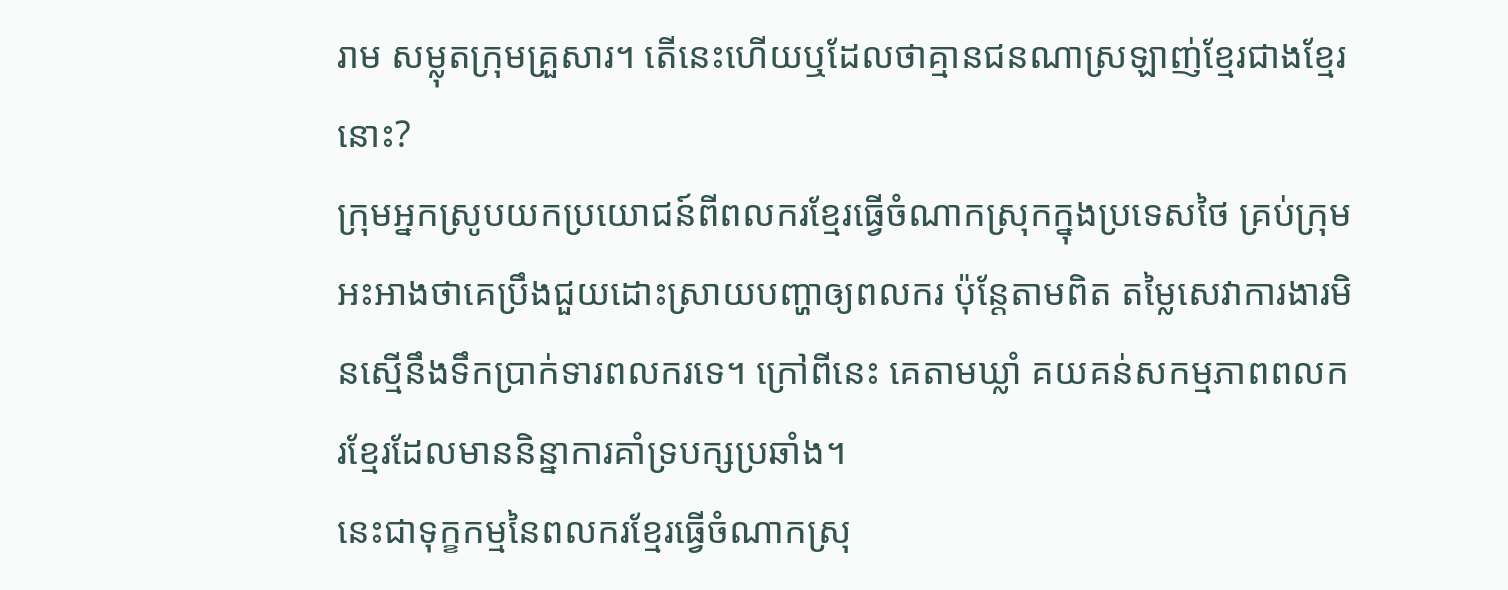រាម សម្លុតក្រុមគ្រួសារ។ តើនេះហើយឬដែលថាគ្មានជនណាស្រឡាញ់ខ្មែរជាងខ្មែរនោះ?
ក្រុមអ្នកស្រូបយកប្រយោជន៍ពីពលករខ្មែរធ្វើចំណាកស្រុកក្នុងប្រទេសថៃ គ្រប់ក្រុម អះអាងថាគេប្រឹងជួយដោះស្រាយបញ្ហាឲ្យពលករ ប៉ុន្តែតាមពិត តម្លៃសេវាការងារមិនស្មើនឹងទឹកប្រាក់ទារពលករទេ។ ក្រៅពីនេះ គេតាមឃ្លាំ គយគន់សកម្មភាពពលករខ្មែរដែលមាននិន្នាការគាំទ្របក្សប្រឆាំង។
នេះជាទុក្ខកម្មនៃពលករខ្មែរធ្វើចំណាកស្រុ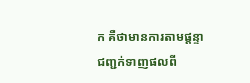ក គឺថាមានការតាមផ្ដន្ទាជញ្ជក់ទាញផលពី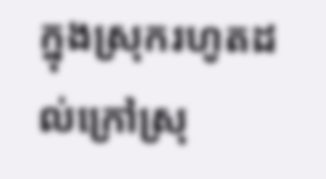ក្នុងស្រុករហូតដល់ក្រៅស្រុ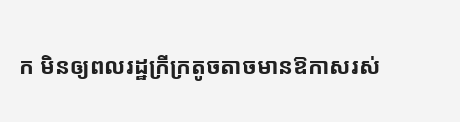ក មិនឲ្យពលរដ្ឋក្រីក្រតូចតាចមានឱកាសរស់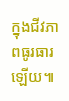ក្នុងជីវភាពធូរធារឡើយ៕